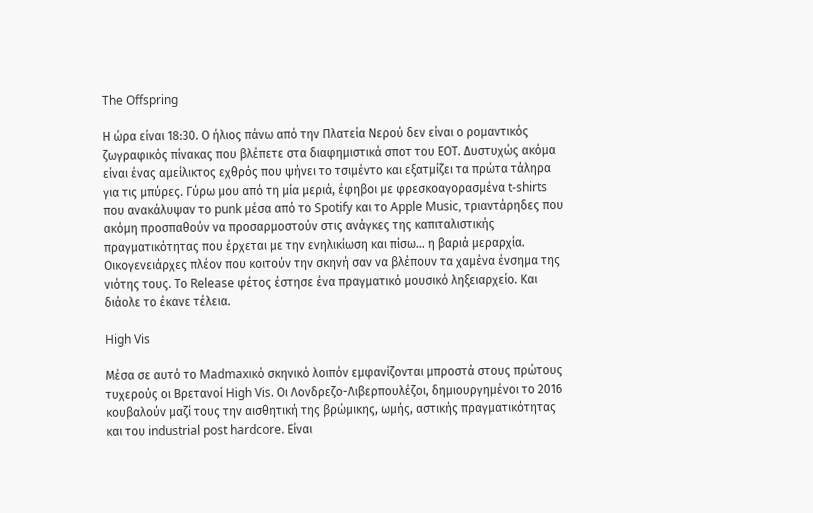The Offspring

Η ώρα είναι 18:30. Ο ήλιος πάνω από την Πλατεία Νερού δεν είναι ο ρομαντικός ζωγραφικός πίνακας που βλέπετε στα διαφημιστικά σποτ του ΕΟΤ. Δυστυχώς ακόμα είναι ένας αμείλικτος εχθρός που ψήνει το τσιμέντο και εξατμίζει τα πρώτα τάληρα για τις μπύρες. Γύρω μου από τη μία μεριά, έφηβοι με φρεσκοαγορασμένα t-shirts που ανακάλυψαν το punk μέσα από το Spotify και το Apple Music, τριαντάρηδες που ακόμη προσπαθούν να προσαρμοστούν στις ανάγκες της καπιταλιστικής πραγματικότητας που έρχεται με την ενηλικίωση και πίσω… η βαριά μεραρχία. Οικογενειάρχες πλέον που κοιτούν την σκηνή σαν να βλέπουν τα χαμένα ένσημα της νιότης τους. Το Release φέτος έστησε ένα πραγματικό μουσικό ληξειαρχείο. Και διάολε το έκανε τέλεια.

High Vis

Μέσα σε αυτό το Madmaxικό σκηνικό λοιπόν εμφανίζονται μπροστά στους πρώτους τυχερούς οι Βρετανοί High Vis. Οι Λονδρεζο-Λιβερπουλέζοι, δημιουργημένοι το 2016 κουβαλούν μαζί τους την αισθητική της βρώμικης, ωμής, αστικής πραγματικότητας και του industrial post hardcore. Είναι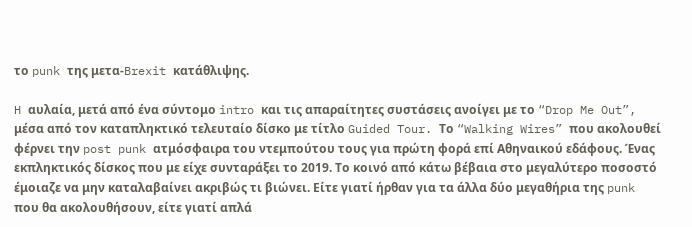το punk της μετα-Brexit κατάθλιψης.

H αυλαία, μετά από ένα σύντομο intro και τις απαραίτητες συστάσεις ανοίγει με το “Drop Me Out”, μέσα από τον καταπληκτικό τελευταίο δίσκο με τίτλο Guided Tour. Το “Walking Wires” που ακολουθεί φέρνει την post punk ατμόσφαιρα του ντεμπούτου τους για πρώτη φορά επί Αθηναικού εδάφους. Ένας εκπληκτικός δίσκος που με είχε συνταράξει το 2019. Το κοινό από κάτω βέβαια στο μεγαλύτερο ποσοστό έμοιαζε να μην καταλαβαίνει ακριβώς τι βιώνει. Είτε γιατί ήρθαν για τα άλλα δύο μεγαθήρια της punk που θα ακολουθήσουν, είτε γιατί απλά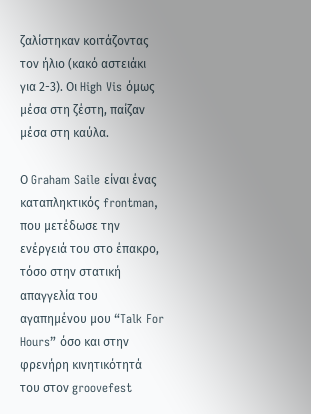ζαλίστηκαν κοιτάζοντας τον ήλιο (κακό αστειάκι για 2-3). Oι High Vis όμως μέσα στη ζέστη, παίζαν μέσα στη καύλα.

Ο Graham Saile είναι ένας καταπληκτικός frontman, που μετέδωσε την ενέργειά του στο έπακρο, τόσο στην στατική απαγγελία του αγαπημένου μου “Talk For Hours” όσο και στην φρενήρη κινητικότητά του στον groovefest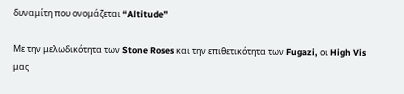δυναμίτη που ονομάζεται “Altitude”

Με την μελωδικότητα των Stone Roses και την επιθετικότητα των Fugazi, οι High Vis μας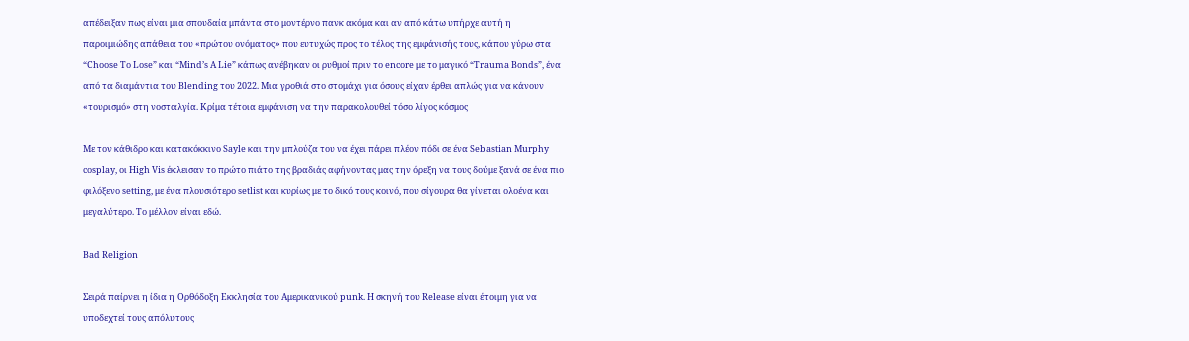απέδειξαν πως είναι μια σπουδαία μπάντα στο μοντέρνο πανκ ακόμα και αν από κάτω υπήρχε αυτή η παροιμιώδης απάθεια του «πρώτου ονόματος» που ευτυχώς προς το τέλος της εμφάνισής τους, κάπου γύρω στα “Choose To Lose” και “Mind’s A Lie” κάπως ανέβηκαν οι ρυθμοί πριν το encore με το μαγικό “Trauma Bonds”, ένα από τα διαμάντια του Blending του 2022. Mια γροθιά στο στομάχι για όσους είχαν έρθει απλώς για να κάνουν «τουρισμό» στη νοσταλγία. Κρίμα τέτοια εμφάνιση να την παρακολουθεί τόσο λίγος κόσμος

Με τον κάθιδρο και κατακόκκινο Sayle και την μπλούζα του να έχει πάρει πλέον πόδι σε ένα Sebastian Murphy cosplay, οι High Vis έκλεισαν το πρώτο πιάτο της βραδιάς αφήνοντας μας την όρεξη να τους δούμε ξανά σε ένα πιο φιλόξενο setting, με ένα πλουσιότερο setlist και κυρίως με το δικό τους κοινό, που σίγουρα θα γίνεται ολοένα και μεγαλύτερο. Το μέλλον είναι εδώ.

Bad Religion

Σειρά παίρνει η ίδια η Ορθόδοξη Εκκλησία του Αμερικανικού punk. Η σκηνή του Release είναι έτοιμη για να υποδεχτεί τους απόλυτους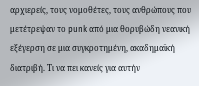αρχιερείς, τους νομοθέτες, τους ανθρώπους που μετέτρεψαν το punk από μια θορυβώδη νεανική εξέγερση σε μια συγκροτημένη, ακαδημαϊκή διατριβή. Τι να πει κανείς για αυτήν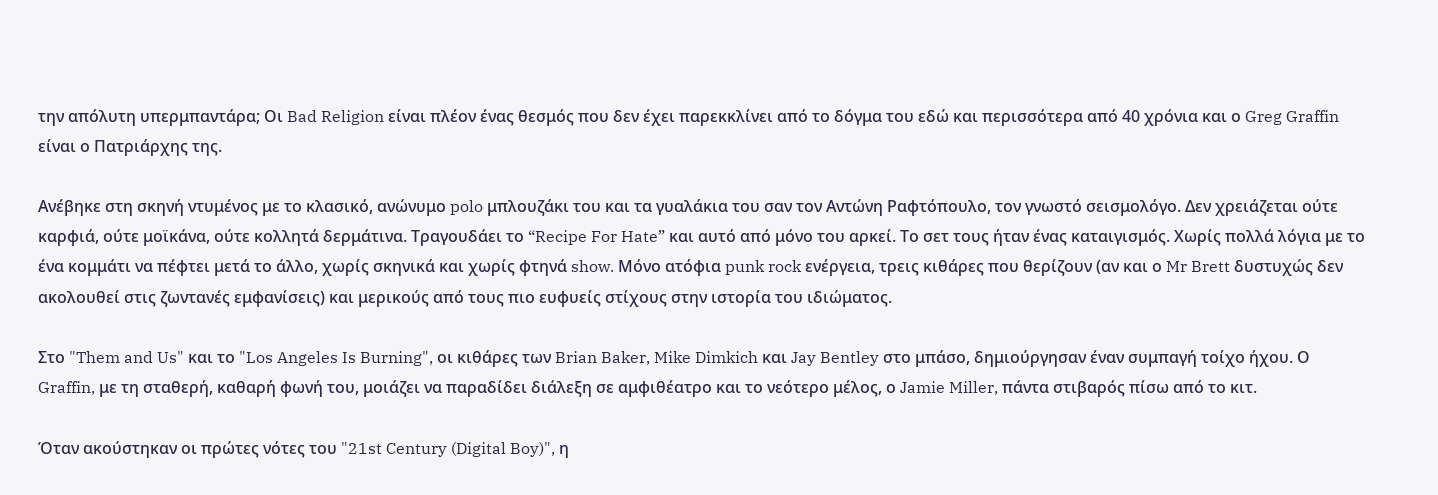την απόλυτη υπερμπαντάρα; Οι Bad Religion είναι πλέον ένας θεσμός που δεν έχει παρεκκλίνει από το δόγμα του εδώ και περισσότερα από 40 χρόνια και ο Greg Graffin είναι ο Πατριάρχης της.

Ανέβηκε στη σκηνή ντυμένος με το κλασικό, ανώνυμο polo μπλουζάκι του και τα γυαλάκια του σαν τον Αντώνη Ραφτόπουλο, τον γνωστό σεισμολόγο. Δεν χρειάζεται ούτε καρφιά, ούτε μοϊκάνα, ούτε κολλητά δερμάτινα. Τραγουδάει το “Recipe For Hate” και αυτό από μόνο του αρκεί. Το σετ τους ήταν ένας καταιγισμός. Χωρίς πολλά λόγια με το ένα κομμάτι να πέφτει μετά το άλλο, χωρίς σκηνικά και χωρίς φτηνά show. Μόνο ατόφια punk rock ενέργεια, τρεις κιθάρες που θερίζουν (αν και ο Mr Brett δυστυχώς δεν ακολουθεί στις ζωντανές εμφανίσεις) και μερικούς από τους πιο ευφυείς στίχους στην ιστορία του ιδιώματος.

Στο "Them and Us" και το "Los Angeles Is Burning", οι κιθάρες των Brian Baker, Mike Dimkich και Jay Bentley στο μπάσο, δημιούργησαν έναν συμπαγή τοίχο ήχου. Ο Graffin, με τη σταθερή, καθαρή φωνή του, μοιάζει να παραδίδει διάλεξη σε αμφιθέατρο και το νεότερο μέλος, ο Jamie Miller, πάντα στιβαρός πίσω από το κιτ.

Όταν ακούστηκαν οι πρώτες νότες του "21st Century (Digital Boy)", η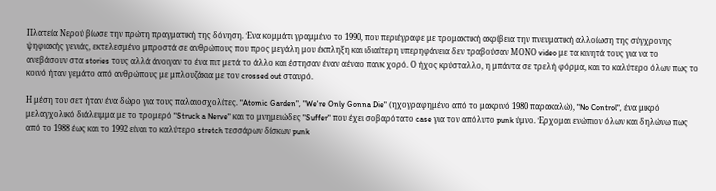Πλατεία Νερού βίωσε την πρώτη πραγματική της δόνηση. Ένα κομμάτι γραμμένο το 1990, που περιέγραφε με τρομακτική ακρίβεια την πνευματική αλλοίωση της σύγχρονης ψηφιακής γενιάς, εκτελεσμένο μπροστά σε ανθρώπους που προς μεγάλη μου έκπληξη και ιδιαίτερη υπερηφάνεια δεν τραβούσαν ΜΟΝΟ video με τα κινητά τους για να το ανεβάσουν στα stories τους αλλά άνοιγαν το ένα πιτ μετά το άλλο και έστησαν έναν αέναο πανκ χορό. Ο ήχος κρύσταλλο, η μπάντα σε τρελή φόρμα, και το καλύτερο όλων πως το κοινό ήταν γεμάτο από ανθρώπους με μπλουζάκια με τον crossed out σταυρό.

Η μέση του σετ ήταν ένα δώρο για τους παλαιοσχολίτες. "Atomic Garden", "We're Only Gonna Die" (ηχογραφημένο από το μακρινό 1980 παρακαλώ), "No Control", ένα μικρό μελαγχολικό διάλειμμα με το τρομερό "Struck a Nerve" και το μνημειώδες "Suffer" που έχει σοβαρότατο case για τον απόλυτο punk ύμνο. Έρχομαι ενώπιον όλων και δηλώνω πως από το 1988 έως και το 1992 είναι το καλύτερο stretch τεσσάρων δίσκων punk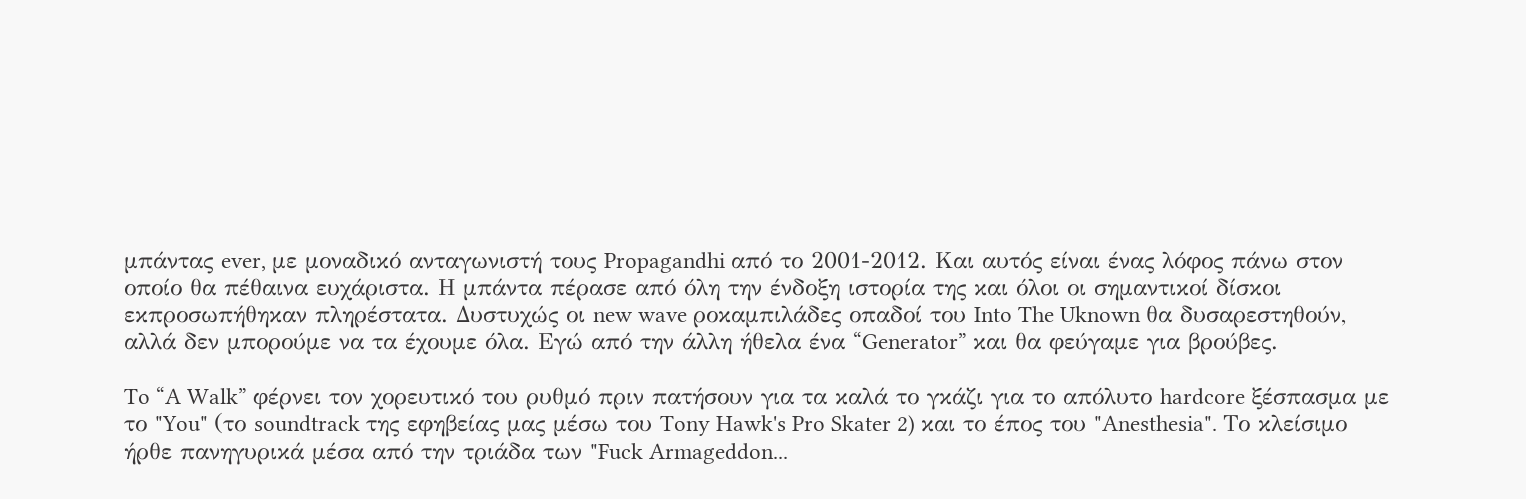μπάντας ever, με μοναδικό ανταγωνιστή τους Propagandhi από το 2001-2012. Και αυτός είναι ένας λόφος πάνω στον οποίο θα πέθαινα ευχάριστα. Η μπάντα πέρασε από όλη την ένδοξη ιστορία της και όλοι οι σημαντικοί δίσκοι εκπροσωπήθηκαν πληρέστατα. Δυστυχώς οι new wave ροκαμπιλάδες οπαδοί του Into The Uknown θα δυσαρεστηθούν, αλλά δεν μπορούμε να τα έχουμε όλα. Εγώ από την άλλη ήθελα ένα “Generator” και θα φεύγαμε για βρούβες.

To “A Walk” φέρνει τον χορευτικό του ρυθμό πριν πατήσουν για τα καλά το γκάζι για το απόλυτο hardcore ξέσπασμα με το "You" (το soundtrack της εφηβείας μας μέσω του Tony Hawk's Pro Skater 2) και το έπος του "Anesthesia". Το κλείσιμο ήρθε πανηγυρικά μέσα από την τριάδα των "Fuck Armageddon...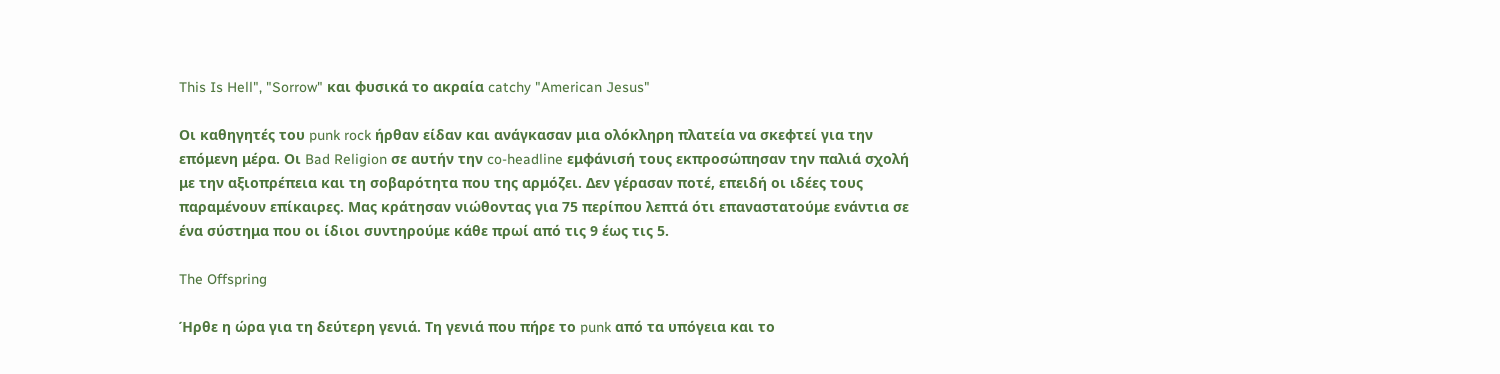This Is Hell", "Sorrow" και φυσικά το ακραία catchy "American Jesus"

Οι καθηγητές του punk rock ήρθαν είδαν και ανάγκασαν μια ολόκληρη πλατεία να σκεφτεί για την επόμενη μέρα. Οι Bad Religion σε αυτήν την co-headline εμφάνισή τους εκπροσώπησαν την παλιά σχολή με την αξιοπρέπεια και τη σοβαρότητα που της αρμόζει. Δεν γέρασαν ποτέ, επειδή οι ιδέες τους παραμένουν επίκαιρες. Μας κράτησαν νιώθοντας για 75 περίπου λεπτά ότι επαναστατούμε ενάντια σε ένα σύστημα που οι ίδιοι συντηρούμε κάθε πρωί από τις 9 έως τις 5.

The Offspring

Ήρθε η ώρα για τη δεύτερη γενιά. Τη γενιά που πήρε το punk από τα υπόγεια και το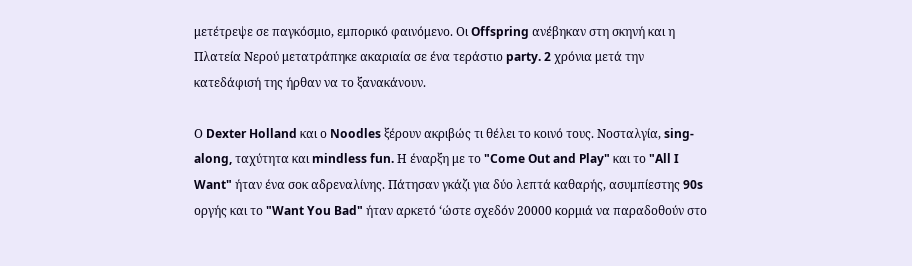μετέτρεψε σε παγκόσμιο, εμπορικό φαινόμενο. Οι Offspring ανέβηκαν στη σκηνή και η Πλατεία Νερού μετατράπηκε ακαριαία σε ένα τεράστιο party. 2 χρόνια μετά την κατεδάφισή της ήρθαν να το ξανακάνουν.

Ο Dexter Holland και ο Noodles ξέρουν ακριβώς τι θέλει το κοινό τους. Νοσταλγία, sing-along, ταχύτητα και mindless fun. Η έναρξη με το "Come Out and Play" και το "All I Want" ήταν ένα σοκ αδρεναλίνης. Πάτησαν γκάζι για δύο λεπτά καθαρής, ασυμπίεστης 90s οργής και το "Want You Bad" ήταν αρκετό ‘ώστε σχεδόν 20000 κορμιά να παραδοθούν στο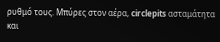ρυθμό τους. Μπύρες στον αέρα, circlepits ασταμάτητα και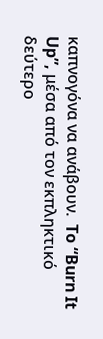καπνογόνα να ανάβουν.  To “Burn It Up”, μέσα από τον εκπληκτικό δεύτερο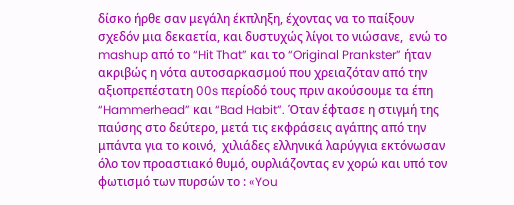δίσκο ήρθε σαν μεγάλη έκπληξη, έχοντας να το παίξουν σχεδόν μια δεκαετία, και δυστυχώς λίγοι το νιώσανε,  ενώ το mashup από το “Hit That” και το “Original Prankster” ήταν ακριβώς η νότα αυτοσαρκασμού που χρειαζόταν από την αξιοπρεπέστατη 00s περίοδό τους πριν ακούσουμε τα έπη “Hammerhead” και “Bad Habit”. Όταν έφτασε η στιγμή της παύσης στο δεύτερο, μετά τις εκφράσεις αγάπης από την μπάντα για το κοινό,  χιλιάδες ελληνικά λαρύγγια εκτόνωσαν όλο τον προαστιακό θυμό, ουρλιάζοντας εν χορώ και υπό τον φωτισμό των πυρσών το : «You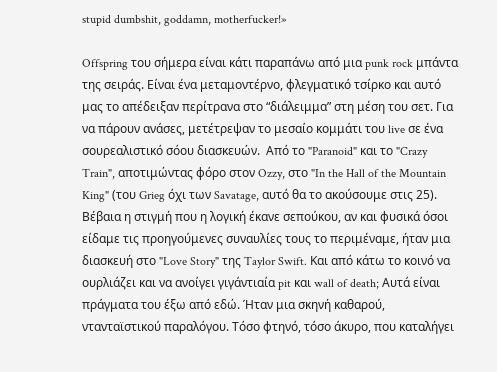stupid dumbshit, goddamn, motherfucker!»

Offspring του σήμερα είναι κάτι παραπάνω από μια punk rock μπάντα της σειράς. Είναι ένα μεταμοντέρνο, φλεγματικό τσίρκο και αυτό μας το απέδειξαν περίτρανα στο “διάλειμμα” στη μέση του σετ. Για να πάρουν ανάσες, μετέτρεψαν το μεσαίο κομμάτι του live σε ένα σουρεαλιστικό σόου διασκευών.  Από το "Paranoid" και το "Crazy Train", αποτιμώντας φόρο στον Ozzy, στο "In the Hall of the Mountain King" (του Grieg όχι των Savatage, αυτό θα το ακούσουμε στις 25). Βέβαια η στιγμή που η λογική έκανε σεπούκου, αν και φυσικά όσοι είδαμε τις προηγούμενες συναυλίες τους το περιμέναμε, ήταν μια διασκευή στο "Love Story" της Taylor Swift. Και από κάτω το κοινό να ουρλιάζει και να ανοίγει γιγάντιαία pit και wall of death; Αυτά είναι πράγματα του έξω από εδώ. Ήταν μια σκηνή καθαρού, ντανταϊστικού παραλόγου. Τόσο φτηνό, τόσο άκυρο, που καταλήγει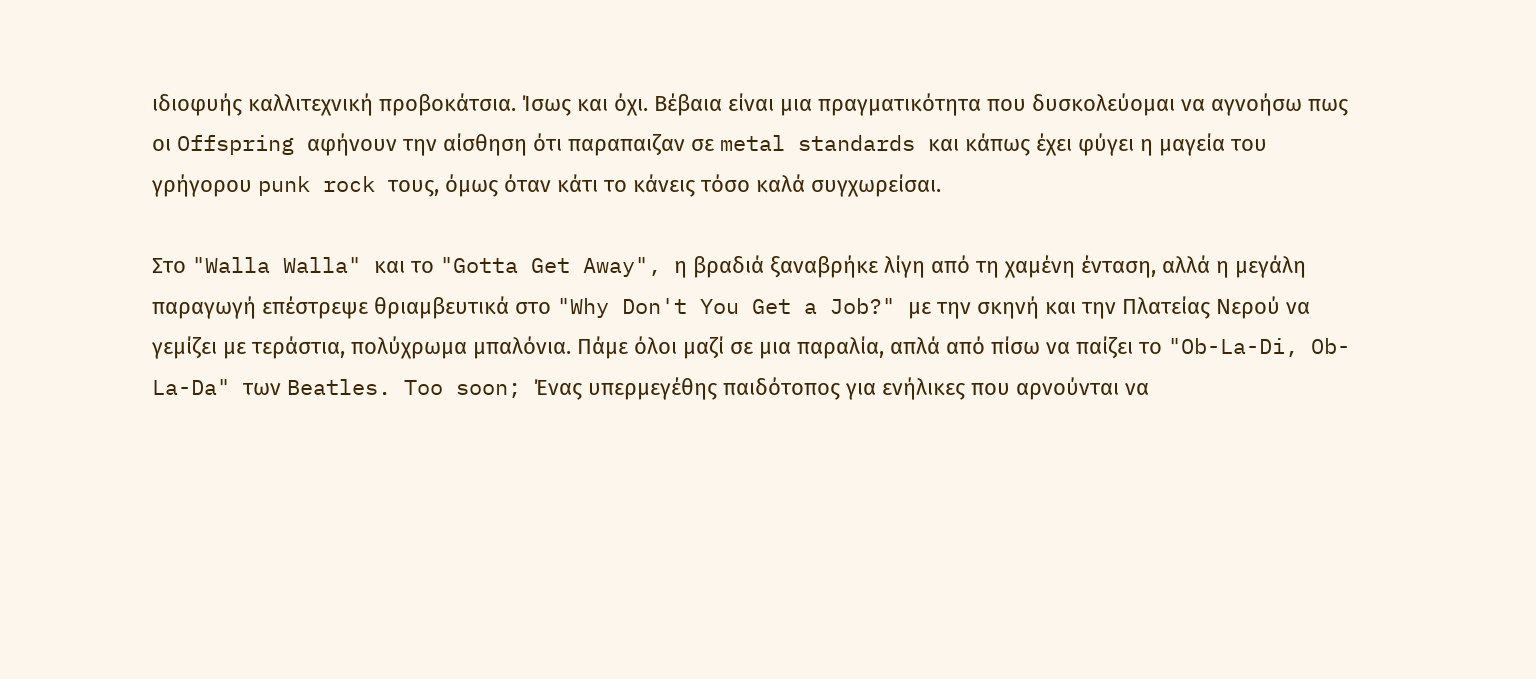ιδιοφυής καλλιτεχνική προβοκάτσια. Ίσως και όχι. Βέβαια είναι μια πραγματικότητα που δυσκολεύομαι να αγνοήσω πως οι Offspring αφήνουν την αίσθηση ότι παραπαιζαν σε metal standards και κάπως έχει φύγει η μαγεία του γρήγορου punk rock τους, όμως όταν κάτι το κάνεις τόσο καλά συγχωρείσαι.

Στο "Walla Walla" και το "Gotta Get Away", η βραδιά ξαναβρήκε λίγη από τη χαμένη ένταση, αλλά η μεγάλη παραγωγή επέστρεψε θριαμβευτικά στο "Why Don't You Get a Job?" με την σκηνή και την Πλατείας Νερού να γεμίζει με τεράστια, πολύχρωμα μπαλόνια. Πάμε όλοι μαζί σε μια παραλία, απλά από πίσω να παίζει το "Ob-La-Di, Ob-La-Da" των Beatles. Too soon; Ένας υπερμεγέθης παιδότοπος για ενήλικες που αρνούνται να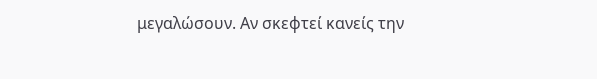μεγαλώσουν. Αν σκεφτεί κανείς την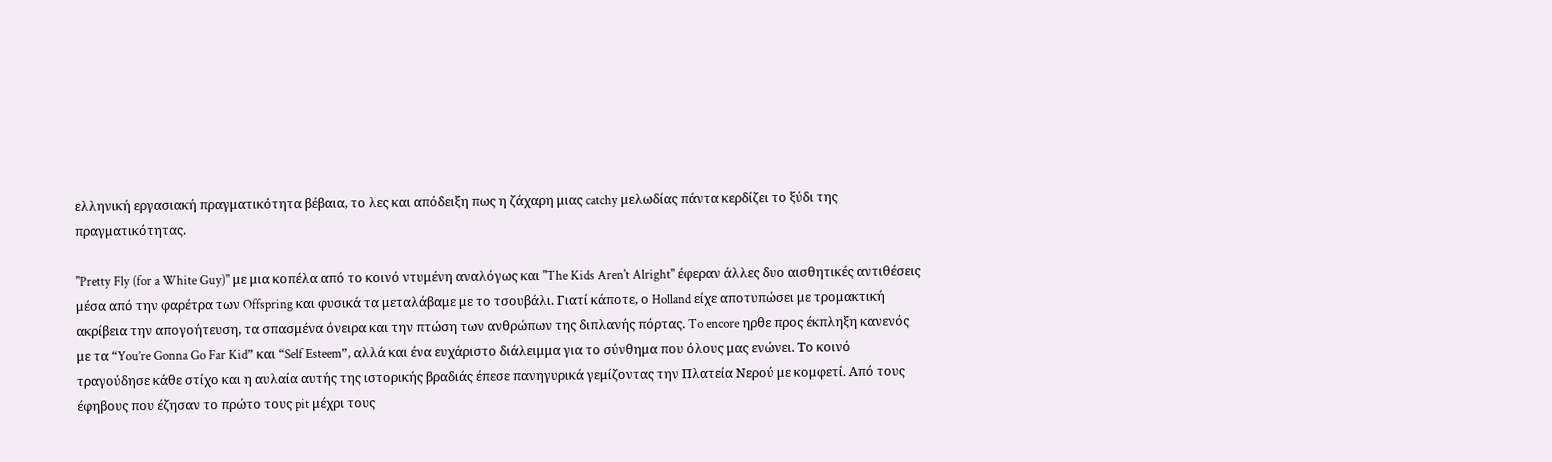ελληνική εργασιακή πραγματικότητα βέβαια, το λες και απόδειξη πως η ζάχαρη μιας catchy μελωδίας πάντα κερδίζει το ξύδι της πραγματικότητας.

"Pretty Fly (for a White Guy)" με μια κοπέλα από το κοινό ντυμένη αναλόγως και "The Kids Aren't Alright" έφεραν άλλες δυο αισθητικές αντιθέσεις μέσα από την φαρέτρα των Offspring και φυσικά τα μεταλάβαμε με το τσουβάλι. Γιατί κάποτε, ο Holland είχε αποτυπώσει με τρομακτική ακρίβεια την απογοήτευση, τα σπασμένα όνειρα και την πτώση των ανθρώπων της διπλανής πόρτας. To encore ηρθε προς έκπληξη κανενός με τα “You’re Gonna Go Far Kid” και “Self Esteem”, αλλά και ένα ευχάριστο διάλειμμα για το σύνθημα που όλους μας ενώνει. Το κοινό τραγούδησε κάθε στίχο και η αυλαία αυτής της ιστορικής βραδιάς έπεσε πανηγυρικά γεμίζοντας την Πλατεία Νερού με κομφετί. Από τους έφηβους που έζησαν το πρώτο τους pit μέχρι τους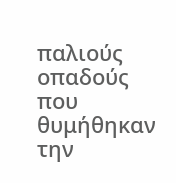παλιούς οπαδούς που θυμήθηκαν την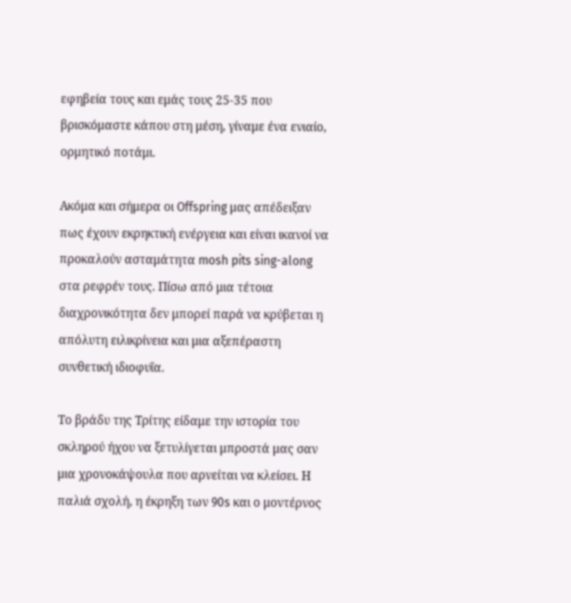εφηβεία τους και εμάς τους 25-35 που βρισκόμαστε κάπου στη μέση, γίναμε ένα ενιαίο, ορμητικό ποτάμι.

Ακόμα και σήμερα οι Offspring μας απέδειξαν πως έχουν εκρηκτική ενέργεια και είναι ικανοί να προκαλούν ασταμάτητα mosh pits sing-along στα ρεφρέν τους. Πίσω από μια τέτοια διαχρονικότητα δεν μπορεί παρά να κρύβεται η απόλυτη ειλικρίνεια και μια αξεπέραστη συνθετική ιδιοφυΐα.

Το βράδυ της Τρίτης είδαμε την ιστορία του σκληρού ήχου να ξετυλίγεται μπροστά μας σαν μια χρονοκάψουλα που αρνείται να κλείσει. Η παλιά σχολή, η έκρηξη των 90s και ο μοντέρνος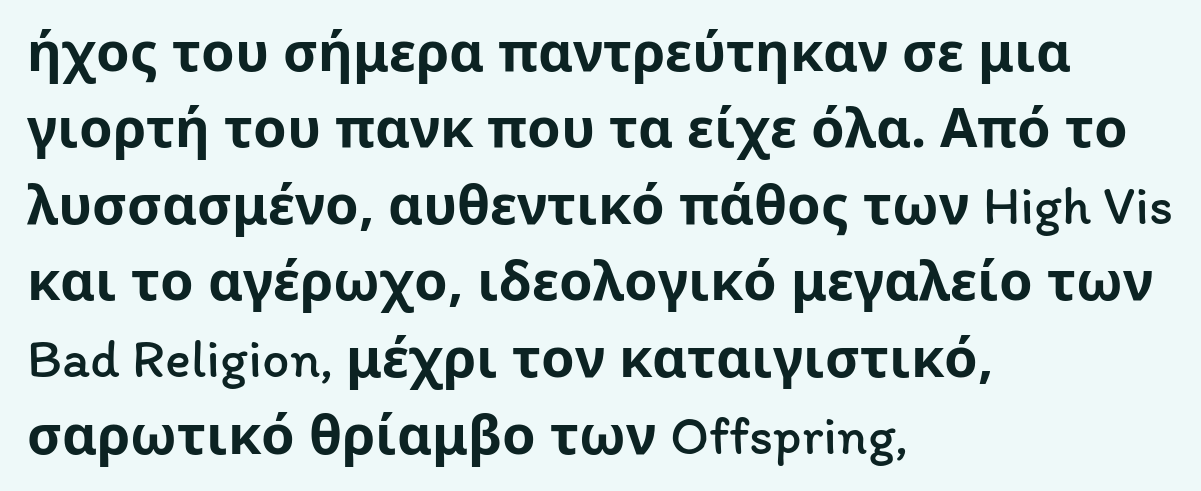ήχος του σήμερα παντρεύτηκαν σε μια γιορτή του πανκ που τα είχε όλα. Από το λυσσασμένο, αυθεντικό πάθος των High Vis και το αγέρωχο, ιδεολογικό μεγαλείο των Bad Religion, μέχρι τον καταιγιστικό, σαρωτικό θρίαμβο των Offspring,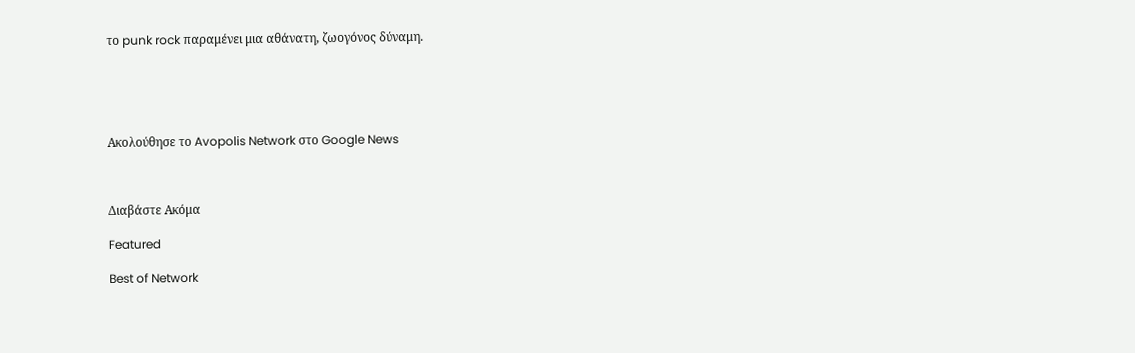το punk rock παραμένει μια αθάνατη, ζωογόνος δύναμη.





Ακολούθησε το Avopolis Network στο Google News



Διαβάστε Ακόμα

Featured

Best of Network